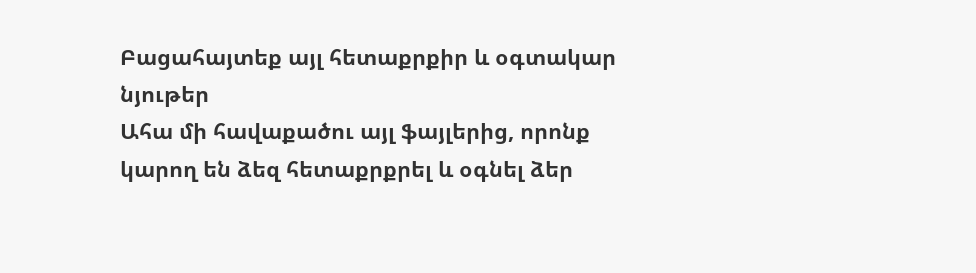Բացահայտեք այլ հետաքրքիր և օգտակար նյութեր
Ահա մի հավաքածու այլ ֆայլերից, որոնք կարող են ձեզ հետաքրքրել և օգնել ձեր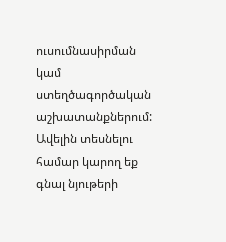ուսումնասիրման կամ ստեղծագործական աշխատանքներում: Ավելին տեսնելու համար կարող եք գնալ նյութերի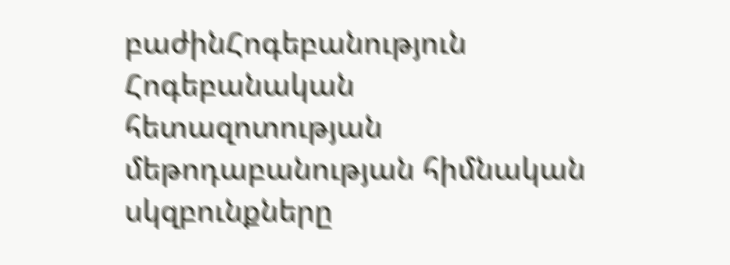բաժինՀոգեբանություն
Հոգեբանական հետազոտության մեթոդաբանության հիմնական սկզբունքները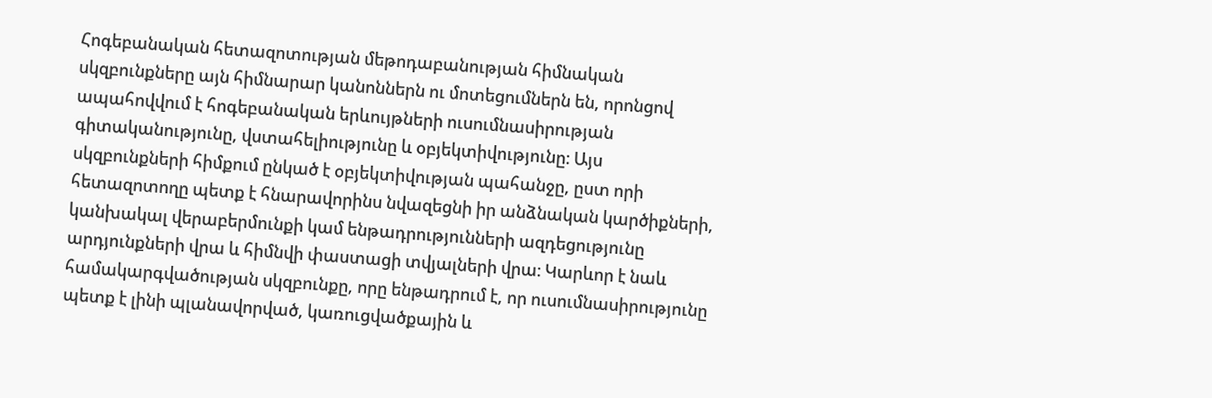Հոգեբանական հետազոտության մեթոդաբանության հիմնական սկզբունքները այն հիմնարար կանոններն ու մոտեցումներն են, որոնցով ապահովվում է հոգեբանական երևույթների ուսումնասիրության գիտականությունը, վստահելիությունը և օբյեկտիվությունը։ Այս սկզբունքների հիմքում ընկած է օբյեկտիվության պահանջը, ըստ որի հետազոտողը պետք է հնարավորինս նվազեցնի իր անձնական կարծիքների, կանխակալ վերաբերմունքի կամ ենթադրությունների ազդեցությունը արդյունքների վրա և հիմնվի փաստացի տվյալների վրա։ Կարևոր է նաև համակարգվածության սկզբունքը, որը ենթադրում է, որ ուսումնասիրությունը պետք է լինի պլանավորված, կառուցվածքային և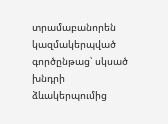տրամաբանորեն կազմակերպված գործընթաց՝ սկսած խնդրի ձևակերպումից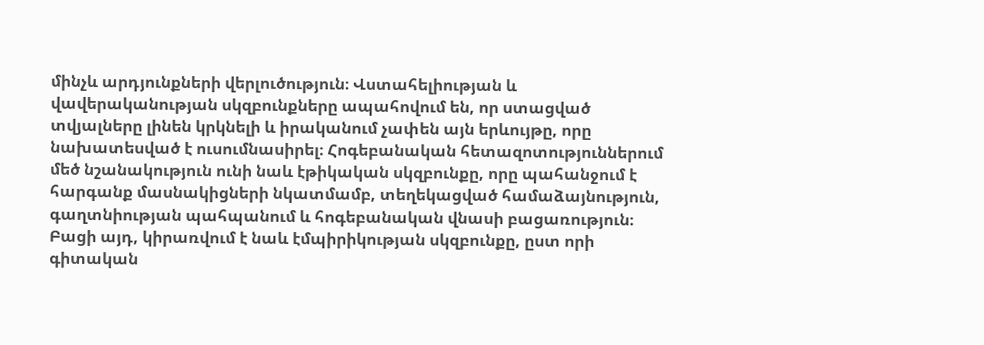մինչև արդյունքների վերլուծություն։ Վստահելիության և վավերականության սկզբունքները ապահովում են, որ ստացված տվյալները լինեն կրկնելի և իրականում չափեն այն երևույթը, որը նախատեսված է ուսումնասիրել։ Հոգեբանական հետազոտություններում մեծ նշանակություն ունի նաև էթիկական սկզբունքը, որը պահանջում է հարգանք մասնակիցների նկատմամբ, տեղեկացված համաձայնություն, գաղտնիության պահպանում և հոգեբանական վնասի բացառություն։ Բացի այդ, կիրառվում է նաև էմպիրիկության սկզբունքը, ըստ որի գիտական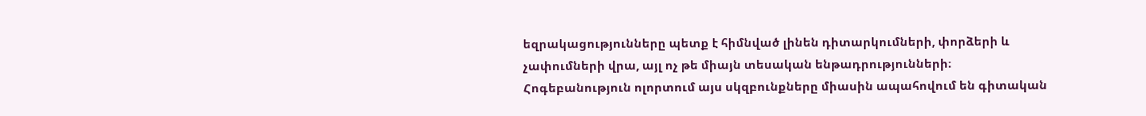եզրակացությունները պետք է հիմնված լինեն դիտարկումների, փորձերի և չափումների վրա, այլ ոչ թե միայն տեսական ենթադրությունների։ Հոգեբանություն ոլորտում այս սկզբունքները միասին ապահովում են գիտական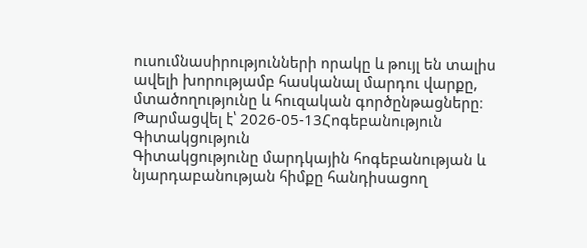ուսումնասիրությունների որակը և թույլ են տալիս ավելի խորությամբ հասկանալ մարդու վարքը, մտածողությունը և հուզական գործընթացները։
Թարմացվել է՝ 2026-05-13Հոգեբանություն
Գիտակցություն
Գիտակցությունը մարդկային հոգեբանության և նյարդաբանության հիմքը հանդիսացող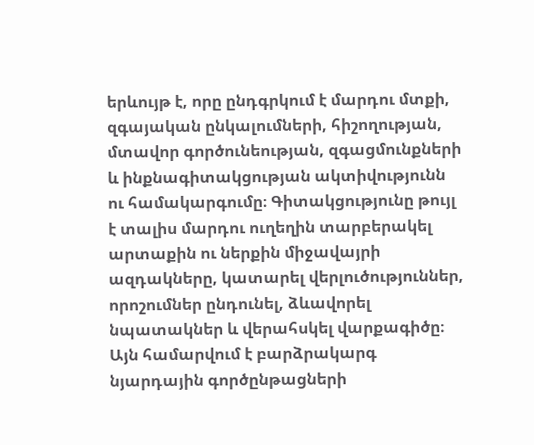երևույթ է, որը ընդգրկում է մարդու մտքի, զգայական ընկալումների, հիշողության, մտավոր գործունեության, զգացմունքների և ինքնագիտակցության ակտիվությունն ու համակարգումը։ Գիտակցությունը թույլ է տալիս մարդու ուղեղին տարբերակել արտաքին ու ներքին միջավայրի ազդակները, կատարել վերլուծություններ, որոշումներ ընդունել, ձևավորել նպատակներ և վերահսկել վարքագիծը։ Այն համարվում է բարձրակարգ նյարդային գործընթացների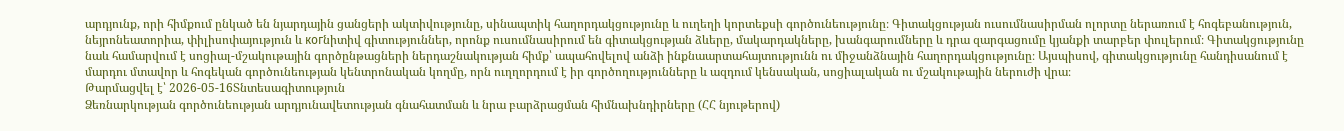արդյունք, որի հիմքում ընկած են նյարդային ցանցերի ակտիվությունը, սինապտիկ հաղորդակցությունը և ուղեղի կորտեքսի գործունեությունը։ Գիտակցության ուսումնասիրման ոլորտը ներառում է հոգեբանություն, նեյրոնեատորիա, փիլիսոփայություն և когնիտիվ գիտություններ, որոնք ուսումնասիրում են գիտակցության ձևերը, մակարդակները, խանգարումները և դրա զարգացումը կյանքի տարբեր փուլերում։ Գիտակցությունը նաև համարվում է սոցիալ-մշակութային գործընթացների ներդաշնակության հիմք՝ ապահովելով անձի ինքնաարտահայտությունն ու միջանձնային հաղորդակցությունը։ Այսպիսով, գիտակցությունը հանդիսանում է մարդու մտավոր և հոգեկան գործունեության կենտրոնական կողմը, որն ուղղորդում է իր գործողությունները և ազդում կենսական, սոցիալական ու մշակութային ներուժի վրա։
Թարմացվել է՝ 2026-05-16Տնտեսագիտություն
Ձեռնարկության գործունեության արդյունավետության գնահատման և նրա բարձրացման հիմնախնդիրները (ՀՀ նյութերով)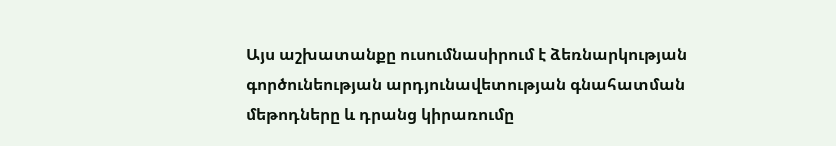Այս աշխատանքը ուսումնասիրում է ձեռնարկության գործունեության արդյունավետության գնահատման մեթոդները և դրանց կիրառումը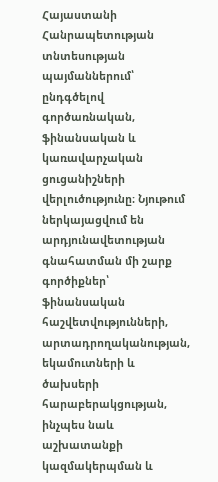Հայաստանի Հանրապետության տնտեսության պայմաններում՝ ընդգծելով գործառնական, ֆինանսական և կառավարչական ցուցանիշների վերլուծությունը։ Նյութում ներկայացվում են արդյունավետության գնահատման մի շարք գործիքներ՝ ֆինանսական հաշվետվությունների, արտադրողականության, եկամուտների և ծախսերի հարաբերակցության, ինչպես նաև աշխատանքի կազմակերպման և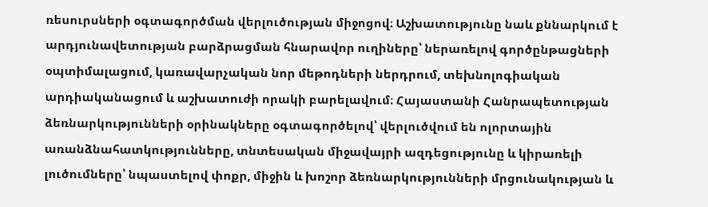ռեսուրսների օգտագործման վերլուծության միջոցով։ Աշխատությունը նաև քննարկում է արդյունավետության բարձրացման հնարավոր ուղիները՝ ներառելով գործընթացների օպտիմալացում, կառավարչական նոր մեթոդների ներդրում, տեխնոլոգիական արդիականացում և աշխատուժի որակի բարելավում։ Հայաստանի Հանրապետության ձեռնարկությունների օրինակները օգտագործելով՝ վերլուծվում են ոլորտային առանձնահատկությունները, տնտեսական միջավայրի ազդեցությունը և կիրառելի լուծումները՝ նպաստելով փոքր, միջին և խոշոր ձեռնարկությունների մրցունակության և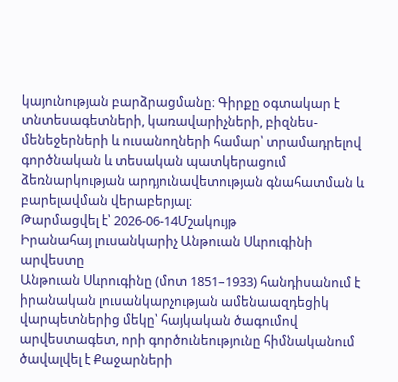կայունության բարձրացմանը։ Գիրքը օգտակար է տնտեսագետների, կառավարիչների, բիզնես-մենեջերների և ուսանողների համար՝ տրամադրելով գործնական և տեսական պատկերացում ձեռնարկության արդյունավետության գնահատման և բարելավման վերաբերյալ։
Թարմացվել է՝ 2026-06-14Մշակույթ
Իրանահայ լուսանկարիչ Անթուան Սևրուգինի արվեստը
Անթուան Սևրուգինը (մոտ 1851–1933) հանդիսանում է իրանական լուսանկարչության ամենաազդեցիկ վարպետներից մեկը՝ հայկական ծագումով արվեստագետ, որի գործունեությունը հիմնականում ծավալվել է Քաջարների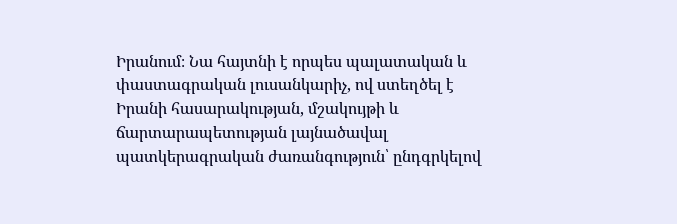Իրանում։ Նա հայտնի է որպես պալատական և փաստագրական լուսանկարիչ, ով ստեղծել է Իրանի հասարակության, մշակույթի և ճարտարապետության լայնածավալ պատկերագրական ժառանգություն՝ ընդգրկելով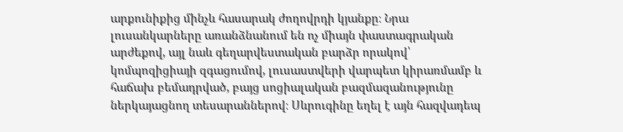արքունիքից մինչև հասարակ ժողովրդի կյանքը։ Նրա լուսանկարները առանձնանում են ոչ միայն փաստագրական արժեքով, այլ նաև գեղարվեստական բարձր որակով՝ կոմպոզիցիայի զգացումով, լուսաստվերի վարպետ կիրառմամբ և հաճախ բեմադրված, բայց սոցիալական բազմազանությունը ներկայացնող տեսարաններով։ Սևրուգինը եղել է այն հազվադեպ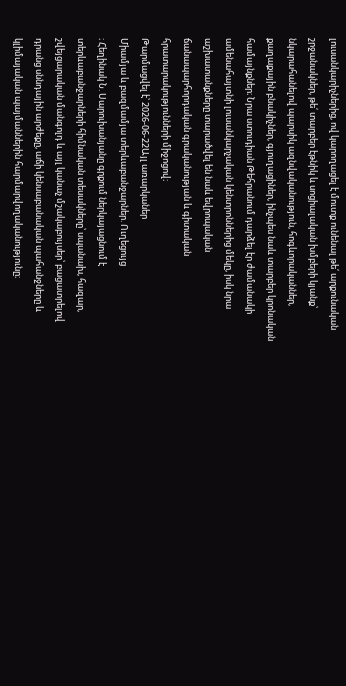լուսանկարիչներից, ով կարողացել է մուտք ունենալ թե՛ արքունական շրջանակներ, թե՛ տարբեր էթնիկ և սոցիալական խմբերի կյանք՝ նկարահանելով պարսիկ ազնվականություն, հոգևորականներ, քաղաքային բնակիչներ, գյուղացիներ, ինչպես նաև տարբեր կրոնական համայնքներ։ Նրա ստուդիան Թեհրանում դարձել էր ժամանակի ամենահայտնի լուսանկարչական կենտրոններից մեկը, իսկ նրա աշխատանքները տարածվել են նաև եվրոպական ճանապարհորդական գրականության և գիտական հրատարակությունների միջոցով։
Թարմացվել է՝ 2026-06-22Այլ առարկաներ
Միամյա և բազմամյա տերևաբանջարներ. Ուղեցույց
։ Հեղինակ Ն. Սարուխանյանը գրքում ներկայացնում է տերևաբանջարների հիմնական տեսակները՝ սպանախ, հազար, շվեյցարական մանգոլդ և այլ կանաչ մշակաբույսեր՝ բացատրելով դրանց սննդային արժեքը, աճի կենսաբանական պահանջները և կլիմայական պայմաններին հարմարվողականությունը։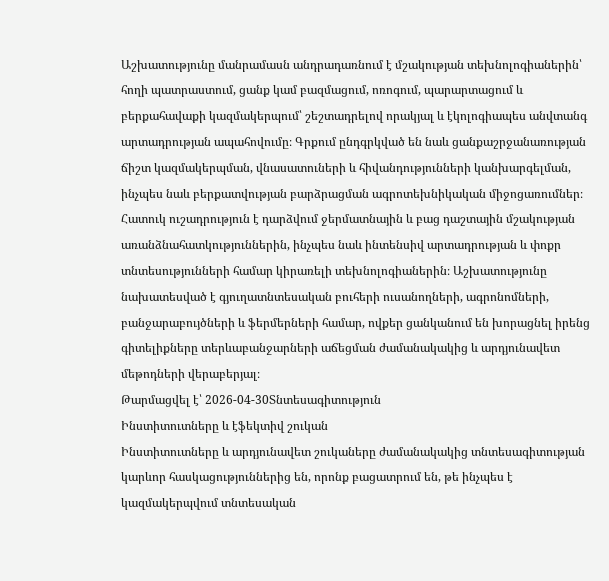Աշխատությունը մանրամասն անդրադառնում է մշակության տեխնոլոգիաներին՝ հողի պատրաստում, ցանք կամ բազմացում, ոռոգում, պարարտացում և բերքահավաքի կազմակերպում՝ շեշտադրելով որակյալ և էկոլոգիապես անվտանգ արտադրության ապահովումը։ Գրքում ընդգրկված են նաև ցանքաշրջանառության ճիշտ կազմակերպման, վնասատուների և հիվանդությունների կանխարգելման, ինչպես նաև բերքատվության բարձրացման ագրոտեխնիկական միջոցառումներ։ Հատուկ ուշադրություն է դարձվում ջերմատնային և բաց դաշտային մշակության առանձնահատկություններին, ինչպես նաև ինտենսիվ արտադրության և փոքր տնտեսությունների համար կիրառելի տեխնոլոգիաներին։ Աշխատությունը նախատեսված է գյուղատնտեսական բուհերի ուսանողների, ագրոնոմների, բանջարաբույծների և ֆերմերների համար, ովքեր ցանկանում են խորացնել իրենց գիտելիքները տերևաբանջարների աճեցման ժամանակակից և արդյունավետ մեթոդների վերաբերյալ։
Թարմացվել է՝ 2026-04-30Տնտեսագիտություն
Ինստիտուտները և էֆեկտիվ շուկան
Ինստիտուտները և արդյունավետ շուկաները ժամանակակից տնտեսագիտության կարևոր հասկացություններից են, որոնք բացատրում են, թե ինչպես է կազմակերպվում տնտեսական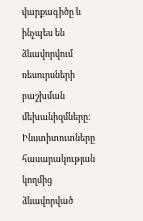վարքագիծը և ինչպես են ձևավորվում ռեսուրսների բաշխման մեխանիզմները։ Ինստիտուտները հասարակության կողմից ձևավորված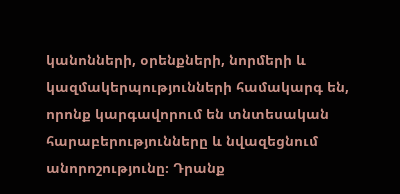կանոնների, օրենքների, նորմերի և կազմակերպությունների համակարգ են, որոնք կարգավորում են տնտեսական հարաբերությունները և նվազեցնում անորոշությունը։ Դրանք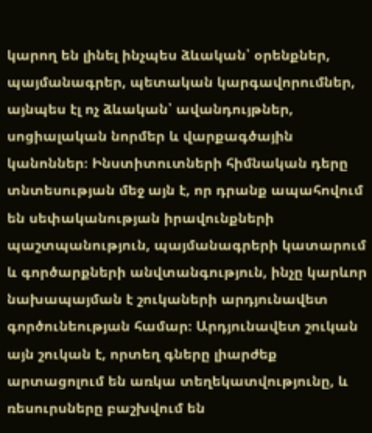կարող են լինել ինչպես ձևական՝ օրենքներ, պայմանագրեր, պետական կարգավորումներ, այնպես էլ ոչ ձևական՝ ավանդույթներ, սոցիալական նորմեր և վարքագծային կանոններ։ Ինստիտուտների հիմնական դերը տնտեսության մեջ այն է, որ դրանք ապահովում են սեփականության իրավունքների պաշտպանություն, պայմանագրերի կատարում և գործարքների անվտանգություն, ինչը կարևոր նախապայման է շուկաների արդյունավետ գործունեության համար։ Արդյունավետ շուկան այն շուկան է, որտեղ գները լիարժեք արտացոլում են առկա տեղեկատվությունը, և ռեսուրսները բաշխվում են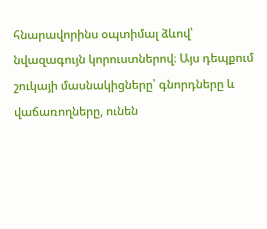հնարավորինս օպտիմալ ձևով՝ նվազագույն կորուստներով։ Այս դեպքում շուկայի մասնակիցները՝ գնորդները և վաճառողները, ունեն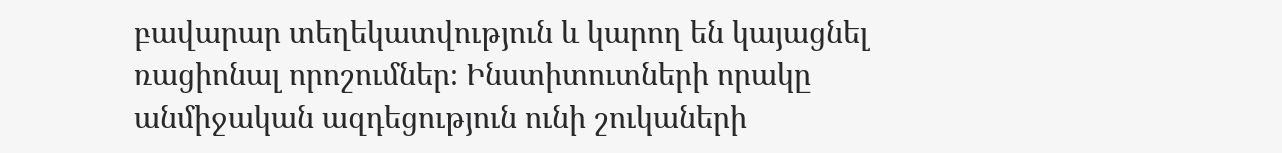բավարար տեղեկատվություն և կարող են կայացնել ռացիոնալ որոշումներ։ Ինստիտուտների որակը անմիջական ազդեցություն ունի շուկաների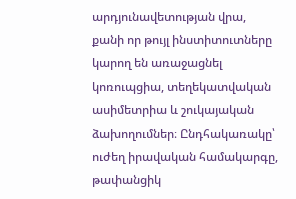արդյունավետության վրա, քանի որ թույլ ինստիտուտները կարող են առաջացնել կոռուպցիա, տեղեկատվական ասիմետրիա և շուկայական ձախողումներ։ Ընդհակառակը՝ ուժեղ իրավական համակարգը, թափանցիկ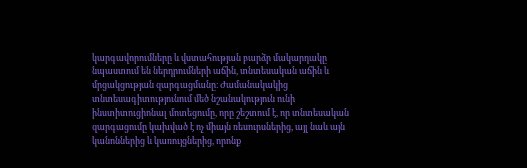կարգավորումները և վստահության բարձր մակարդակը նպաստում են ներդրումների աճին, տնտեսական աճին և մրցակցության զարգացմանը։ Ժամանակակից տնտեսագիտությունում մեծ նշանակություն ունի ինստիտուցիոնալ մոտեցումը, որը շեշտում է, որ տնտեսական զարգացումը կախված է ոչ միայն ռեսուրսներից, այլ նաև այն կանոններից և կառույցներից, որոնք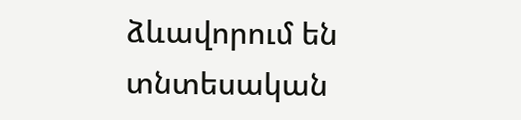ձևավորում են տնտեսական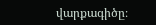վարքագիծը։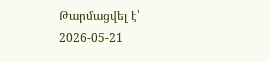Թարմացվել է՝ 2026-05-21